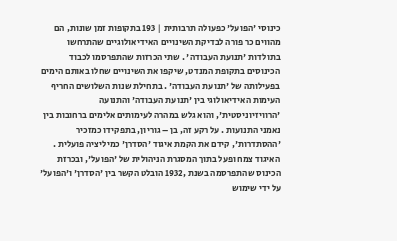כינוסי 'הפועל' כפעולה תרבותית | 193 בתקופות זמן שונות, הם מהווים כר פורה לבדיקת השינויים האידיאולוגיים שהתרחשו בתולדות 'תנועת העבודה' . שתי הכרזות שהתפרסמו לכבוד הכינוסים בתקופת המנדט, שיקפו את השינויים שחלו באותם הימים בפעילותה של 'תנועת העבודה' . בתחילת שנות השלושים החריף העימות האידיאולוגי בין 'תנועת העבודה' והתנועה 'הרוויזיוניסטית', והוא גלש במהרה לעימותים אלימים ברחובות בין נאמני התנועות . על רקע זה, בן – גוריון, בתפקידו כמזכיר 'ההסתדרות', קידם את הקמת איגוד 'הסדרן' כמיליציה פועלית . האיגוד צמח ופעל בתוך המסגרת הניהולית של 'הפועל', ובכרזת הכינוס שהתפרסמה בשנת ,1932 הובלט הקשר בין 'הסדרן' ו'הפועל' על ידי שימוש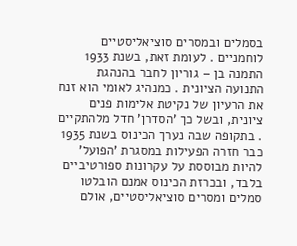בסמלים ובמסרים סוציאליסטיים לוחמניים . לעומת זאת, בשנת 1933 התמנה בן – גוריון לחבר בהנהגת התנועה הציונית . כמנהיג לאומי הוא זנח את הרעיון של נקיטת אלימות פנים ציונית, ובשל כך 'הסדרן' חדל מלהתקיים . בתקופה שבה נערך הכינוס בשנת 1935 כבר חזרה הפעילות במסגרת 'הפועל' להיות מבוססת על עקרונות ספורטיביים בלבד, ובכרזת הכינוס אמנם הובלטו סמלים ומסרים סוציאליסטיים, אולם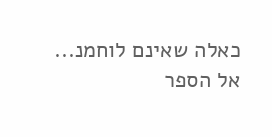כאלה שאינם לוחמנ...
אל הספר